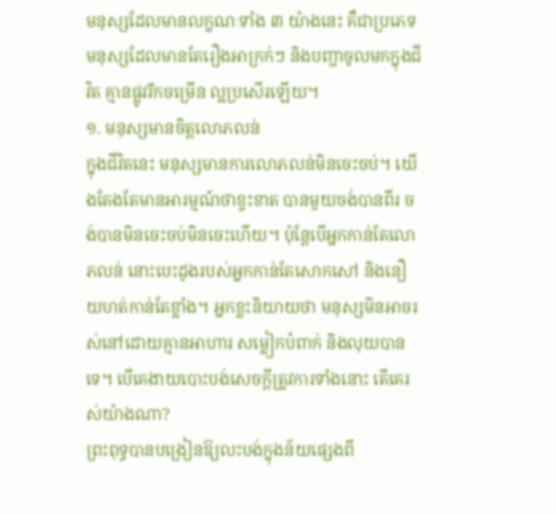មនុស្សដែលមានលក្ខណៈទាំង ៣ យ៉ាងនេះ គឺជាប្រភេទមនុស្សដែលមានតែរឿងអាក្រក់ៗ និងបញ្ហាចូលមកក្នុងជីវិត គ្មានផ្លូវរីកចម្រើន ល្អប្រសើរឡើយ។
១. មនុស្សមានចិត្តលោភលន់
ក្នុងជីវិតនេះ មនុស្សមានការលោភលន់មិនចេះចប់។ យើងតែងតែមានអារម្មណ៍ថាខ្វះខាត បានមួយចង់បានពីរ ចង់បានមិនចេះចប់មិនចេះហើយ។ ប៉ុន្តែបើអ្នកកាន់តែលោភលន់ នោះបេះដូងរបស់អ្នកកាន់តែសោកសៅ និងនឿយហត់កាន់តែខ្លាំង។ អ្នកខ្លះនិយាយថា មនុស្សមិនអាចរស់នៅដោយគ្មានអាហារ សម្លៀកបំពាក់ និងលុយបានទេ។ បើគេងាយបោះបង់សេចក្តីត្រូវការទាំងនោះ តើគេរស់យ៉ាងណា?
ព្រះពុទ្ធបានបង្រៀនឱ្យលះបង់ក្នុងន័យផ្សេងពី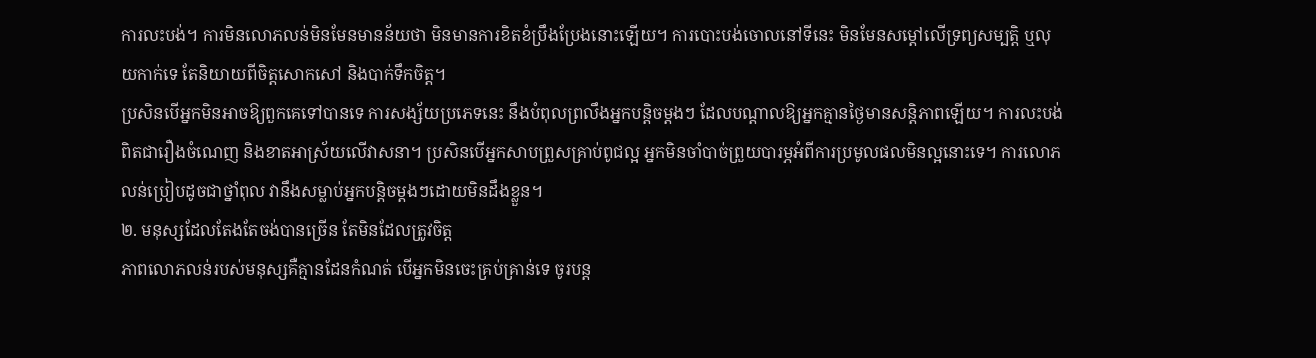ការលះបង់។ ការមិនលោភលន់មិនមែនមានន័យថា មិនមានការខិតខំប្រឹងប្រែងនោះឡើយ។ ការបោះបង់ចោលនៅទីនេះ មិនមែនសម្ដៅលើទ្រព្យសម្បត្តិ ឬលុយកាក់ទេ តែនិយាយពីចិត្តសោកសៅ និងបាក់ទឹកចិត្ត។
ប្រសិនបើអ្នកមិនអាចឱ្យពួកគេទៅបានទេ ការសង្ស័យប្រភេទនេះ នឹងបំពុលព្រលឹងអ្នកបន្តិចម្តងៗ ដែលបណ្តាលឱ្យអ្នកគ្មានថ្ងៃមានសន្តិភាពឡើយ។ ការលះបង់ពិតជារឿងចំណេញ និងខាតអាស្រ័យលើវាសនា។ ប្រសិនបើអ្នកសាបព្រួសគ្រាប់ពូជល្អ អ្នកមិនចាំបាច់ព្រួយបារម្ភអំពីការប្រមូលផលមិនល្អនោះទេ។ ការលោភលន់ប្រៀបដូចជាថ្នាំពុល វានឹងសម្លាប់អ្នកបន្តិចម្តងៗដោយមិនដឹងខ្លួន។
២. មនុស្សដែលតែងតែចង់បានច្រើន តែមិនដែលត្រូវចិត្ត
ភាពលោភលន់របស់មនុស្សគឺគ្មានដែនកំណត់ បើអ្នកមិនចេះគ្រប់គ្រាន់ទេ ចូរបន្ត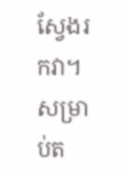ស្វែងរកវា។ សម្រាប់ត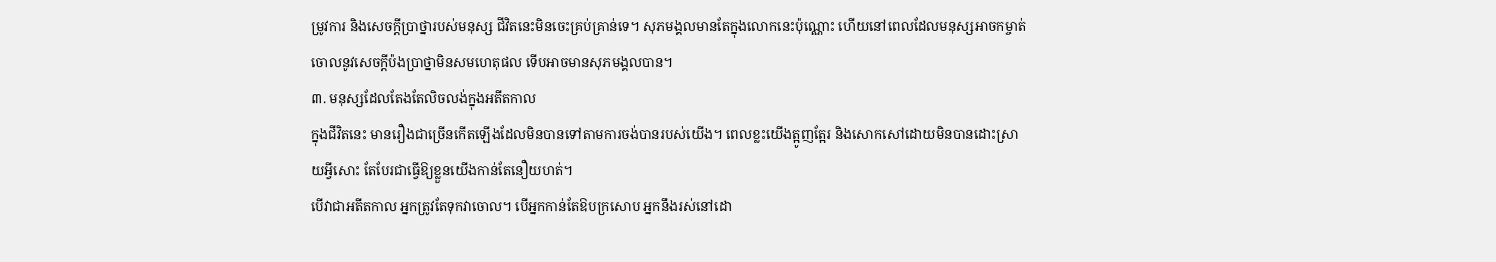ម្រូវការ និងសេចក្តីប្រាថ្នារបស់មនុស្ស ជីវិតនេះមិនចេះគ្រប់គ្រាន់ទេ។ សុភមង្គលមានតែក្នុងលោកនេះប៉ុណ្ណោះ ហើយនៅពេលដែលមនុស្សអាចកម្ចាត់ចោលនូវសេចក្ដីប៉ងប្រាថ្នាមិនសមហេតុផល ទើបអាចមានសុភមង្គលបាន។
៣. មនុស្សដែលតែងតែលិចលង់ក្នុងអតីតកាល
ក្នុងជីវិតនេះ មានរឿងជាច្រើនកើតឡើងដែលមិនបានទៅតាមការចង់បានរបស់យើង។ ពេលខ្លះយើងត្អូញត្អែរ និងសោកសៅដោយមិនបានដោះស្រាយអ្វីសោះ តែបែរជាធ្វើឱ្យខ្លួនយើងកាន់តែនឿយហត់។
បើវាជាអតីតកាល អ្នកត្រូវតែទុកវាចោល។ បើអ្នកកាន់តែឱបក្រសោប អ្នកនឹងរស់នៅដោ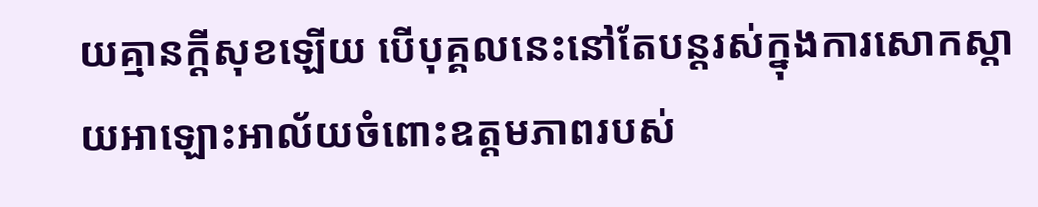យគ្មានក្ដីសុខឡើយ បើបុគ្គលនេះនៅតែបន្តរស់ក្នុងការសោកស្តាយអាឡោះអាល័យចំពោះឧត្តមភាពរបស់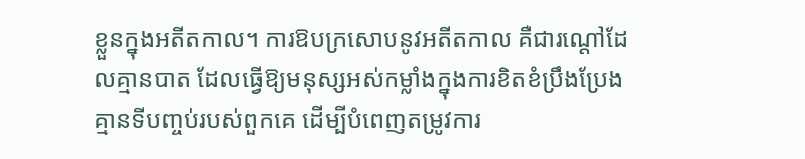ខ្លួនក្នុងអតីតកាល។ ការឱបក្រសោបនូវអតីតកាល គឺជារណ្តៅដែលគ្មានបាត ដែលធ្វើឱ្យមនុស្សអស់កម្លាំងក្នុងការខិតខំប្រឹងប្រែងគ្មានទីបញ្ចប់របស់ពួកគេ ដើម្បីបំពេញតម្រូវការ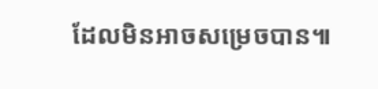ដែលមិនអាចសម្រេចបាន៕